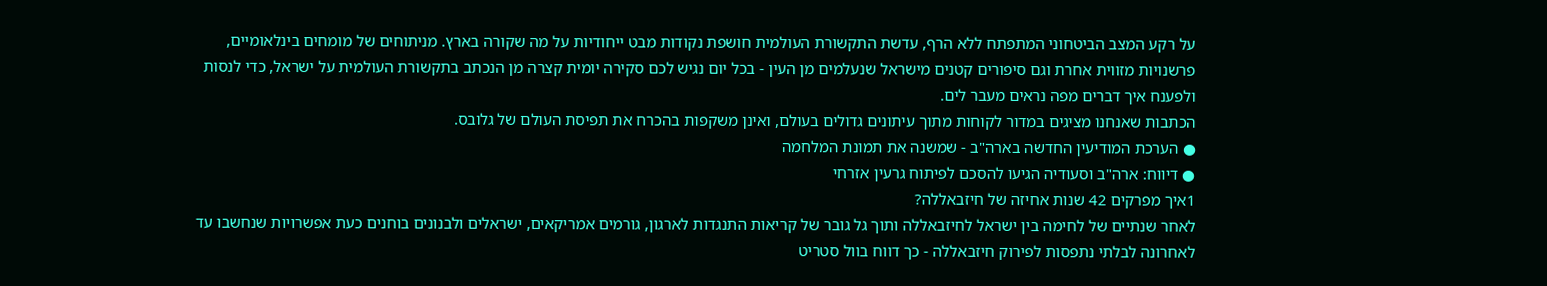על רקע המצב הביטחוני המתפתח ללא הרף, עדשת התקשורת העולמית חושפת נקודות מבט ייחודיות על מה שקורה בארץ. מניתוחים של מומחים בינלאומיים, פרשנויות מזווית אחרת וגם סיפורים קטנים מישראל שנעלמים מן העין - בכל יום נגיש לכם סקירה יומית קצרה מן הנכתב בתקשורת העולמית על ישראל, כדי לנסות ולפענח איך דברים מפה נראים מעבר לים.
הכתבות שאנחנו מציגים במדור לקוחות מתוך עיתונים גדולים בעולם, ואינן משקפות בהכרח את תפיסת העולם של גלובס.
● הערכת המודיעין החדשה בארה"ב - שמשנה את תמונת המלחמה
● דיווח: ארה"ב וסעודיה הגיעו להסכם לפיתוח גרעין אזרחי
1איך מפרקים 42 שנות אחיזה של חיזבאללה?
לאחר שנתיים של לחימה בין ישראל לחיזבאללה ותוך גל גובר של קריאות התנגדות לארגון, גורמים אמריקאים, ישראלים ולבנונים בוחנים כעת אפשרויות שנחשבו עד לאחרונה לבלתי נתפסות לפירוק חיזבאללה - כך דווח בוול סטריט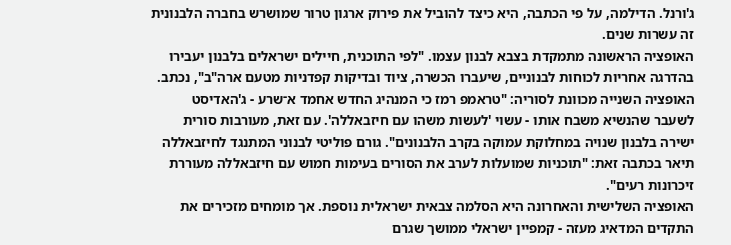ג'ורנל. הדילמה, על פי הכתבה, היא כיצד להוביל את פירוק ארגון טרור שמושרש בחברה הלבנונית זה עשרות שנים.
האופציה הראשונה מתמקדת בצבא לבנון עצמו. "לפי התוכנית, חיילים ישראלים בלבנון יעבירו בהדרגה אחריות לכוחות לבנוניים, שיעברו הכשרה, ציוד ובדיקות קפדניות מטעם ארה"ב", נכתב.
האופציה השנייה מכוונת לסוריה: "טראמפ רמז כי המנהיג החדש אחמד א־שרע - ג'האדיסט לשעבר שהנשיא משבח אותו - עשוי 'לעשות משהו עם חיזבאללה'. עם זאת, מעורבות סורית ישירה בלבנון שנויה במחלוקת עמוקה בקרב הלבנונים". גורם פוליטי לבנוני המתנגד לחיזבאללה תיאר בכתבה זאת: "תוכניות שמועלות לערב את הסורים בעימות חמוש עם חיזבאללה מעוררת זיכרונות רעים".
האופציה השלישית והאחרונה היא הסלמה צבאית ישראלית נוספת. אך מומחים מזכירים את התקדים המדאיג מעזה - קמפיין ישראלי ממושך שגרם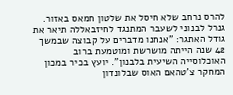להרס נרחב שלא חיסל את שלטון חמאס באזור. גנרל לבנוני לשעבר המתנגד לחיזבאללה תיאר את גודל האתגר: "אנחנו מדברים על קבוצה שבמשך 42 שנה הייתה מושרשת ומוטמעת ברוב האוכלוסייה השיעית בלבנון". יועץ בכיר במכון המחקר צ'טהאם האוס שבלונדון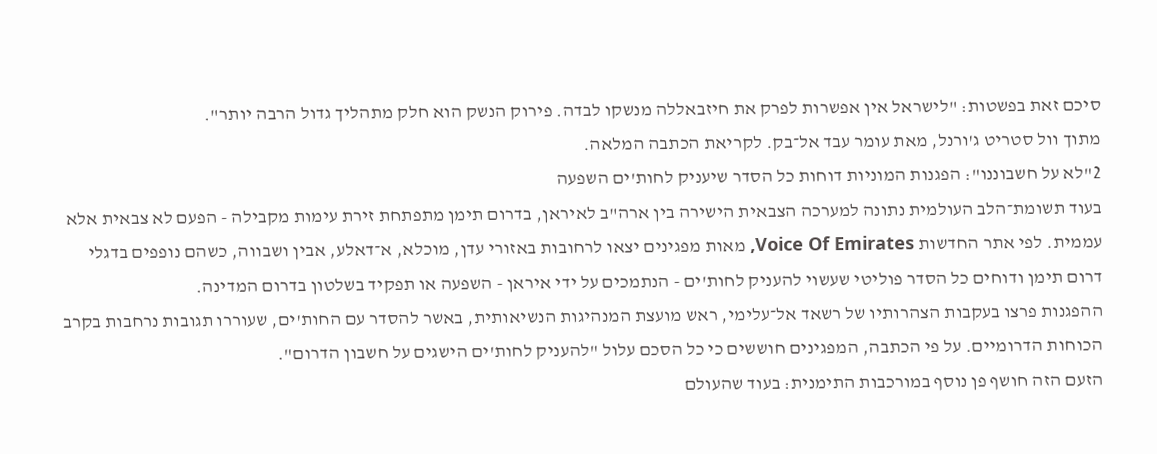סיכם זאת בפשטות: "לישראל אין אפשרות לפרק את חיזבאללה מנשקו לבדה. פירוק הנשק הוא חלק מתהליך גדול הרבה יותר".
מתוך וול סטריט ג'ורנל, מאת עומר עבד אל־בק. לקריאת הכתבה המלאה.
2"לא על חשבוננו": הפגנות המוניות דוחות כל הסדר שיעניק לחות'ים השפעה
בעוד תשומת־הלב העולמית נתונה למערכה הצבאית הישירה בין ארה"ב לאיראן, בדרום תימן מתפתחת זירת עימות מקבילה - הפעם לא צבאית אלא עממית. לפי אתר החדשות Voice Of Emirates, מאות מפגינים יצאו לרחובות באזורי עדן, מוכלא, א־דאלע, אבין ושבווה, כשהם נופפים בדגלי דרום תימן ודוחים כל הסדר פוליטי שעשוי להעניק לחות'ים - הנתמכים על ידי איראן - השפעה או תפקיד בשלטון בדרום המדינה.
ההפגנות פרצו בעקבות הצהרותיו של רשאד אל־עלימי, ראש מועצת המנהיגות הנשיאותית, באשר להסדר עם החות'ים, שעוררו תגובות נרחבות בקרב הכוחות הדרומיים. על פי הכתבה, המפגינים חוששים כי כל הסכם עלול "להעניק לחות'ים הישגים על חשבון הדרום".
הזעם הזה חושף פן נוסף במורכבות התימנית: בעוד שהעולם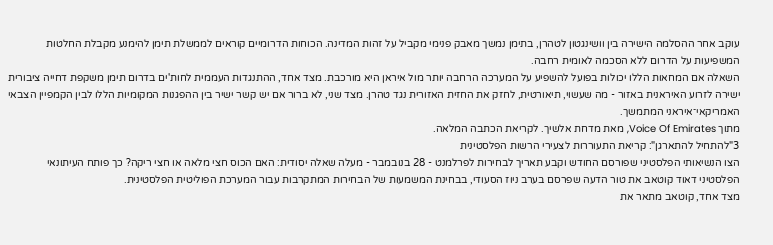עוקב אחר ההסלמה הישירה בין וושינגטון לטהרן, בתימן נמשך מאבק פנימי מקביל על זהות המדינה. הכוחות הדרומיים קוראים לממשלת תימן להימנע מקבלת החלטות המשפיעות על הדרום ללא הסכמה לאומית רחבה.
השאלה אם המחאות הללו יכולות בפועל להשפיע על המערכה הרחבה יותר מול איראן היא מורכבת. מצד אחד, ההתנגדות העממית לחות'ים בדרום תימן משקפת דחייה ציבורית ישירה לזרוע האיראנית באזור - מה שעשוי, תיאורטית, לחזק את החזית האזורית נגד טהרן. מצד שני, לא ברור אם יש קשר ישיר בין ההפגנות המקומיות הללו לבין הקמפיין הצבאי האמריקאי־איראני המתמשך.
מתוך Voice Of Emirates, מאת מדחת אלשיך. לקריאת הכתבה המלאה.
3"להתחיל להתארגן": קריאת התעוררות לצעירי הרשות הפלסטינית
הצו הנשיאותי הפלסטיני שפורסם החודש וקבע תאריך לבחירות לפרלמנט - 28 בנובמבר - מעלה שאלה יסודית: האם הכוס חצי מלאה או חצי ריקה? כך פותח העיתונאי הפלסטיני דאוד קוטאב את טור הדעה שפרסם בערב ניוז הסעודי, בבחינת המשמעות של הבחירות המתקרבות עבור המערכת הפוליטית הפלסטינית.
מצד אחד, קוטאב מתאר את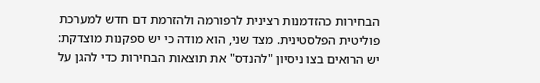הבחירות כהזדמנות רצינית לרפורמה ולהזרמת דם חדש למערכת פוליטית הפלסטינית. מצד שני, הוא מודה כי יש ספקנות מוצדקת: יש הרואים בצו ניסיון "להנדס" את תוצאות הבחירות כדי להגן על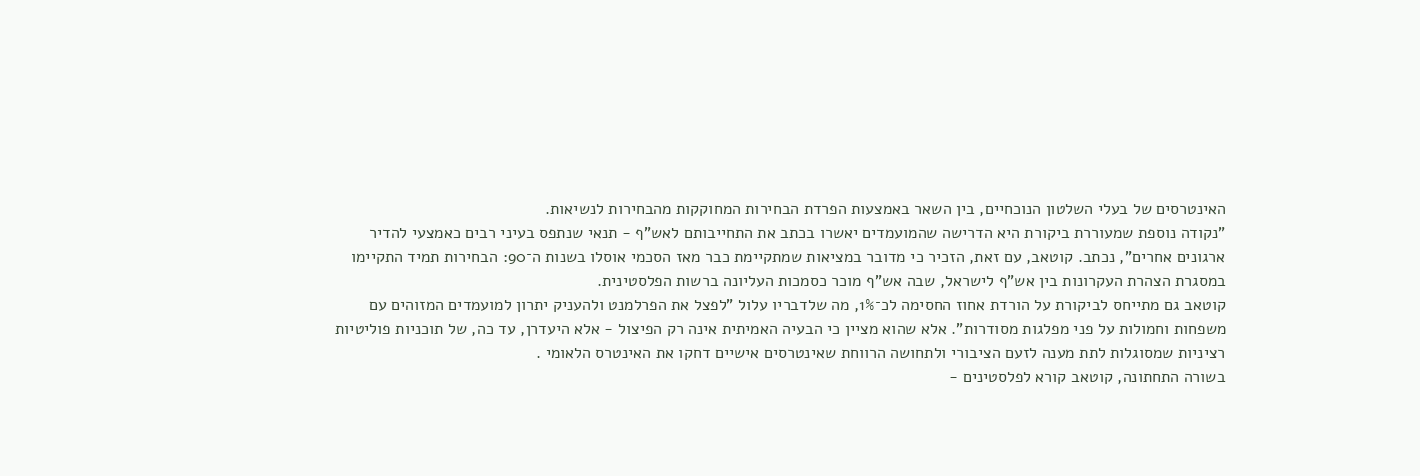האינטרסים של בעלי השלטון הנוכחיים, בין השאר באמצעות הפרדת הבחירות המחוקקות מהבחירות לנשיאות.
"נקודה נוספת שמעוררת ביקורת היא הדרישה שהמועמדים יאשרו בכתב את התחייבותם לאש"ף - תנאי שנתפס בעיני רבים כאמצעי להדיר ארגונים אחרים", נכתב. קוטאב, עם זאת, הזכיר כי מדובר במציאות שמתקיימת כבר מאז הסכמי אוסלו בשנות ה־90: הבחירות תמיד התקיימו במסגרת הצהרת העקרונות בין אש"ף לישראל, שבה אש"ף מוכר כסמכות העליונה ברשות הפלסטינית.
קוטאב גם מתייחס לביקורת על הורדת אחוז החסימה לכ־1%, מה שלדבריו עלול "לפצל את הפרלמנט ולהעניק יתרון למועמדים המזוהים עם משפחות וחמולות על פני מפלגות מסודרות". אלא שהוא מציין כי הבעיה האמיתית אינה רק הפיצול - אלא היעדרן, עד כה, של תוכניות פוליטיות רציניות שמסוגלות לתת מענה לזעם הציבורי ולתחושה הרווחת שאינטרסים אישיים דחקו את האינטרס הלאומי .
בשורה התחתונה, קוטאב קורא לפלסטינים -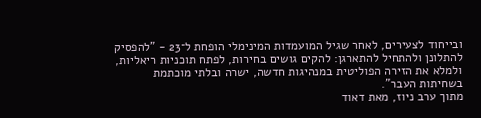ובייחוד לצעירים, לאחר שגיל המועמדות המינימלי הופחת ל־23 - "להפסיק להתלונן ולהתחיל להתארגן: להקים גושים בחירות, לפתח תוכניות ריאליות, ולמלא את הזירה הפוליטית במנהיגות חדשה, ישרה ובלתי מוכתמת בשחיתות העבר".
מתוך ערב ניוז, מאת דאוד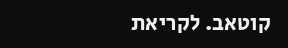קוטאב. לקריאת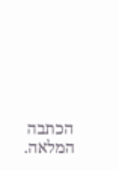הכתבה המלאה.